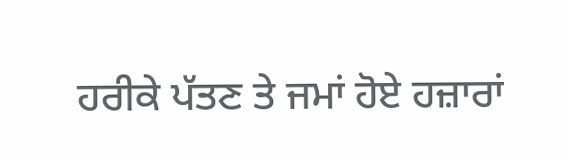ਹਰੀਕੇ ਪੱਤਣ ਤੇ ਜਮਾਂ ਹੋਏ ਹਜ਼ਾਰਾਂ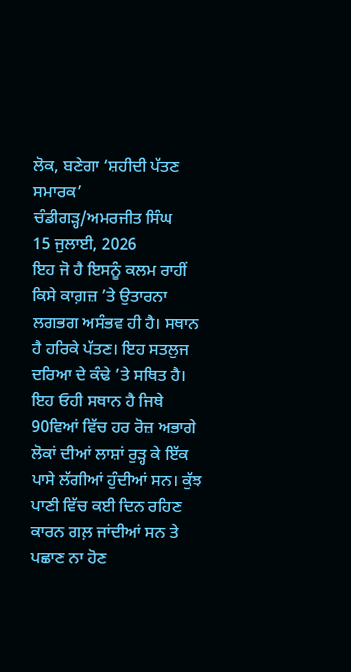ਲੋਕ, ਬਣੇਗਾ ‘ਸ਼ਹੀਦੀ ਪੱਤਣ ਸਮਾਰਕ’
ਚੰਡੀਗੜ੍ਹ/ਅਮਰਜੀਤ ਸਿੰਘ
15 ਜੁਲਾਈ, 2026
ਇਹ ਜੋ ਹੈ ਇਸਨੂੰ ਕਲਮ ਰਾਹੀਂ ਕਿਸੇ ਕਾਗ਼ਜ਼ ’ਤੇ ਉਤਾਰਨਾ ਲਗਭਗ ਅਸੰਭਵ ਹੀ ਹੈ। ਸਥਾਨ ਹੈ ਹਰਿਕੇ ਪੱਤਣ। ਇਹ ਸਤਲੁਜ ਦਰਿਆ ਦੇ ਕੰਢੇ ’ਤੇ ਸਥਿਤ ਹੈ। ਇਹ ਓਹੀ ਸਥਾਨ ਹੈ ਜਿਥੇ 90ਵਿਆਂ ਵਿੱਚ ਹਰ ਰੋਜ਼ ਅਭਾਗੇ ਲੋਕਾਂ ਦੀਆਂ ਲਾਸ਼ਾਂ ਰੁੜ੍ਹ ਕੇ ਇੱਕ ਪਾਸੇ ਲੱਗੀਆਂ ਹੁੰਦੀਆਂ ਸਨ। ਕੁੱਝ ਪਾਣੀ ਵਿੱਚ ਕਈ ਦਿਨ ਰਹਿਣ ਕਾਰਨ ਗਲ਼ ਜਾਂਦੀਆਂ ਸਨ ਤੇ ਪਛਾਣ ਨਾ ਹੋਣ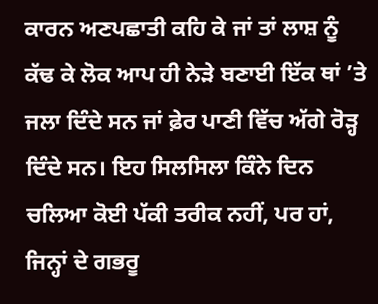ਕਾਰਨ ਅਣਪਛਾਤੀ ਕਹਿ ਕੇ ਜਾਂ ਤਾਂ ਲਾਸ਼ ਨੂੰ ਕੱਢ ਕੇ ਲੋਕ ਆਪ ਹੀ ਨੇੜੇ ਬਣਾਈ ਇੱਕ ਥਾਂ ’ਤੇ ਜਲਾ ਦਿੰਦੇ ਸਨ ਜਾਂ ਫ਼ੇਰ ਪਾਣੀ ਵਿੱਚ ਅੱਗੇ ਰੋੜ੍ਹ ਦਿੰਦੇ ਸਨ। ਇਹ ਸਿਲਸਿਲਾ ਕਿੰਨੇ ਦਿਨ ਚਲਿਆ ਕੋਈ ਪੱਕੀ ਤਰੀਕ ਨਹੀਂ, ਪਰ ਹਾਂ, ਜਿਨ੍ਹਾਂ ਦੇ ਗਭਰੂ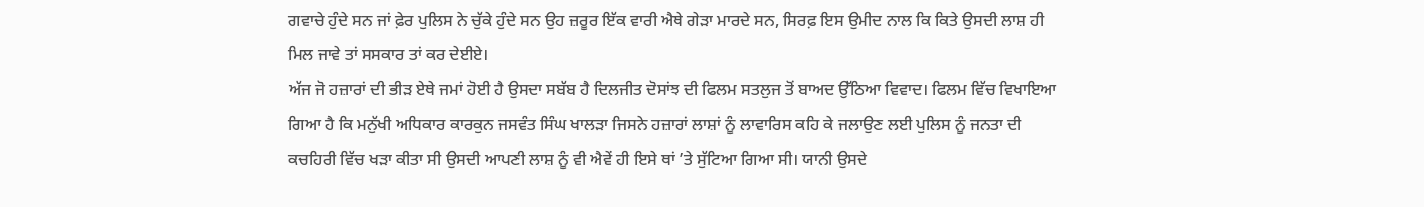ਗਵਾਚੇ ਹੁੰਦੇ ਸਨ ਜਾਂ ਫ਼ੇਰ ਪੁਲਿਸ ਨੇ ਚੁੱਕੇ ਹੁੰਦੇ ਸਨ ਉਹ ਜ਼ਰੂਰ ਇੱਕ ਵਾਰੀ ਐਥੇ ਗੇੜਾ ਮਾਰਦੇ ਸਨ, ਸਿਰਫ਼ ਇਸ ਉਮੀਦ ਨਾਲ ਕਿ ਕਿਤੇ ਉਸਦੀ ਲਾਸ਼ ਹੀ ਮਿਲ ਜਾਵੇ ਤਾਂ ਸਸਕਾਰ ਤਾਂ ਕਰ ਦੇਈਏ।
ਅੱਜ ਜੋ ਹਜ਼ਾਰਾਂ ਦੀ ਭੀੜ ਏਥੇ ਜਮਾਂ ਹੋਈ ਹੈ ਉਸਦਾ ਸਬੱਬ ਹੈ ਦਿਲਜੀਤ ਦੋਸਾਂਝ ਦੀ ਫਿਲਮ ਸਤਲੁਜ ਤੋਂ ਬਾਅਦ ਉੱਠਿਆ ਵਿਵਾਦ। ਫਿਲਮ ਵਿੱਚ ਵਿਖਾਇਆ ਗਿਆ ਹੈ ਕਿ ਮਨੁੱਖੀ ਅਧਿਕਾਰ ਕਾਰਕੁਨ ਜਸਵੰਤ ਸਿੰਘ ਖਾਲੜਾ ਜਿਸਨੇ ਹਜ਼ਾਰਾਂ ਲਾਸ਼ਾਂ ਨੂੰ ਲਾਵਾਰਿਸ ਕਹਿ ਕੇ ਜਲਾਉਣ ਲਈ ਪੁਲਿਸ ਨੂੰ ਜਨਤਾ ਦੀ ਕਚਹਿਰੀ ਵਿੱਚ ਖੜਾ ਕੀਤਾ ਸੀ ਉਸਦੀ ਆਪਣੀ ਲਾਸ਼ ਨੂੰ ਵੀ ਐਵੇਂ ਹੀ ਇਸੇ ਥਾਂ ’ਤੇ ਸੁੱਟਿਆ ਗਿਆ ਸੀ। ਯਾਨੀ ਉਸਦੇ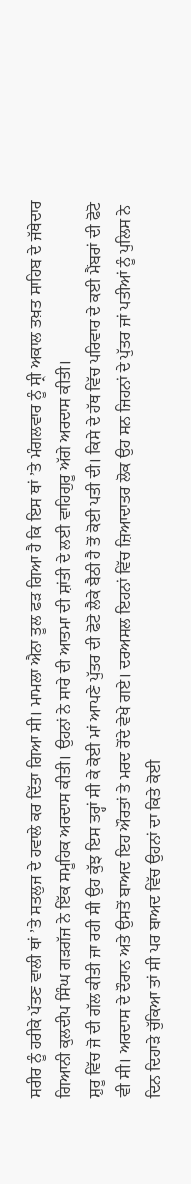ਸਰੀਰ ਨੂੰ ਹਰੀਕੇ ਪੱਤਣ ਵਾਲੀ ਥਾਂ ’ਤੇ ਸਤਲੁਜ ਦੇ ਹਵਾਲੇ ਕਰ ਦਿੱਤਾ ਗਿਆ ਸੀ। ਮਾਮਲਾ ਐਨਾ ਤੂਲ ਫੜ ਗਿਆ ਹੈ ਕਿ ਇਸ ਥਾਂ ’ਤੇ ਮੰਗਲਵਾਰ ਨੂੰ ਸ੍ਰੀ ਅਕਾਲ ਤਖ਼ਤ ਸਾਹਿਬ ਦੇ ਜੱਥੇਦਾਰ ਗਿਆਨੀ ਕੁਲਦੀਪ ਸਿੰਘ ਗੜਗੱਜ ਨੇ ਇੱਕ ਸਮੂਹਿਕ ਅਰਦਾਸ ਕੀਤੀ। ਉਹਨਾਂ ਨੇ ਸਾਰੇ ਦੀ ਆਤਮਾ ਦੀ ਸ਼ਾਂਤੀ ਦੇ ਲਈ ਵਾਹਿਗੁਰੂ ਅੱਗੇ ਅਰਦਾਸ ਕੀਤੀ।
ਸ਼ੁਰੂ ਵਿੱਚ ਜੋ ਦੀ ਗੱਲ ਕੀਤੀ ਜਾ ਰਹੀ ਸੀ ਉਹ ਕੁੱਝ ਇਸ ਤਰ੍ਹਾਂ ਸੀ ਕੇ ਕੋਈ ਮਾਂ ਆਪਣੇ ਪੁੱਤਰ ਦੀ ਫੋਟੋ ਲੈਕੇ ਬੈਠੀ ਹੈ ਤੋਂ ਕੋਈ ਪਤੀ ਦੀ। ਕਿਸੇ ਦੇ ਹੱਥ ਵਿੱਚ ਪਰਿਵਾਰ ਦੇ ਕਈ ਮੈਂਬਰਾਂ ਦੀ ਫੋਟੋ ਵੀ ਸੀ। ਅਰਦਾਸ ਦੇ ਦੌਰਾਨ ਅਤੇ ਉਸਤੋਂ ਬਾਅਦ ਇਹ ਔਰਤਾਂ ਤੇ ਮਰਦ ਰੋਂਦੇ ਵੇਖੇ ਗਏ। ਦਰਅਸਲ ਇਹਨਾਂ ਵਿੱਚ ਜ਼ਿਆਦਾਤਰ ਲੋਕ ਉਹ ਸਨ ਜਿਹਨਾਂ ਦੇ ਪੁੱਤਰ ਜਾਂ ਪਤੀਆਂ ਨੂੰ ਪੁਲਿਸ ਨੇ ਦਿਨ ਦਿਹਾੜੇ ਚੁੱਕਿਆ ਤਾਂ ਸੀ ਪਰ ਬਾਅਦ ਵਿੱਚ ਉਹਨਾਂ ਦਾ ਕਿਤੇ ਕੋਈ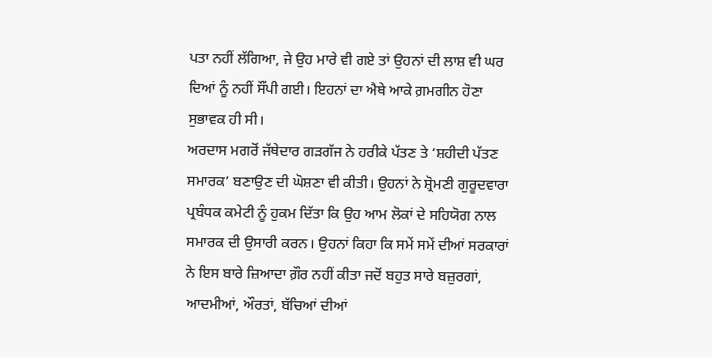ਪਤਾ ਨਹੀਂ ਲੱਗਿਆ, ਜੇ ਉਹ ਮਾਰੇ ਵੀ ਗਏ ਤਾਂ ਉਹਨਾਂ ਦੀ ਲਾਸ਼ ਵੀ ਘਰ ਦਿਆਂ ਨੂੰ ਨਹੀਂ ਸੌਂਪੀ ਗਈ। ਇਹਨਾਂ ਦਾ ਐਥੇ ਆਕੇ ਗ਼ਮਗੀਨ ਹੋਣਾ ਸੁਭਾਵਕ ਹੀ ਸੀ।
ਅਰਦਾਸ ਮਗਰੋਂ ਜੱਥੇਦਾਰ ਗੜਗੱਜ ਨੇ ਹਰੀਕੇ ਪੱਤਣ ਤੇ ‘ਸ਼ਹੀਦੀ ਪੱਤਣ ਸਮਾਰਕ’ ਬਣਾਉਣ ਦੀ ਘੋਸ਼ਣਾ ਵੀ ਕੀਤੀ। ਉਹਨਾਂ ਨੇ ਸ਼੍ਰੋਮਣੀ ਗੁਰੂਦਵਾਰਾ ਪ੍ਰਬੰਧਕ ਕਮੇਟੀ ਨੂੰ ਹੁਕਮ ਦਿੱਤਾ ਕਿ ਉਹ ਆਮ ਲੋਕਾਂ ਦੇ ਸਹਿਯੋਗ ਨਾਲ ਸਮਾਰਕ ਦੀ ਉਸਾਰੀ ਕਰਨ। ਉਹਨਾਂ ਕਿਹਾ ਕਿ ਸਮੇਂ ਸਮੇਂ ਦੀਆਂ ਸਰਕਾਰਾਂ ਨੇ ਇਸ ਬਾਰੇ ਜ਼ਿਆਦਾ ਗ਼ੌਰ ਨਹੀਂ ਕੀਤਾ ਜਦੋਂ ਬਹੁਤ ਸਾਰੇ ਬਜ਼ੁਰਗਾਂ, ਆਦਮੀਆਂ, ਔਰਤਾਂ, ਬੱਚਿਆਂ ਦੀਆਂ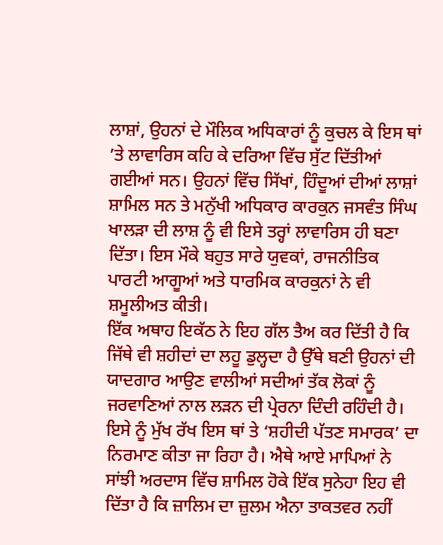ਲਾਸ਼ਾਂ, ਉਹਨਾਂ ਦੇ ਮੌਲਿਕ ਅਧਿਕਾਰਾਂ ਨੂੰ ਕੁਚਲ ਕੇ ਇਸ ਥਾਂ ’ਤੇ ਲਾਵਾਰਿਸ ਕਹਿ ਕੇ ਦਰਿਆ ਵਿੱਚ ਸੁੱਟ ਦਿੱਤੀਆਂ ਗਈਆਂ ਸਨ। ਉਹਨਾਂ ਵਿੱਚ ਸਿੱਖਾਂ, ਹਿੰਦੂਆਂ ਦੀਆਂ ਲਾਸ਼ਾਂ ਸ਼ਾਮਿਲ ਸਨ ਤੇ ਮਨੁੱਖੀ ਅਧਿਕਾਰ ਕਾਰਕੁਨ ਜਸਵੰਤ ਸਿੰਘ ਖਾਲੜਾ ਦੀ ਲਾਸ਼ ਨੂੰ ਵੀ ਇਸੇ ਤਰ੍ਹਾਂ ਲਾਵਾਰਿਸ ਹੀ ਬਣਾ ਦਿੱਤਾ। ਇਸ ਮੌਕੇ ਬਹੁਤ ਸਾਰੇ ਯੁਵਕਾਂ, ਰਾਜਨੀਤਿਕ ਪਾਰਟੀ ਆਗੂਆਂ ਅਤੇ ਧਾਰਮਿਕ ਕਾਰਕੁਨਾਂ ਨੇ ਵੀ ਸ਼ਮੂਲੀਅਤ ਕੀਤੀ।
ਇੱਕ ਅਥਾਹ ਇਕੱਠ ਨੇ ਇਹ ਗੱਲ ਤੈਅ ਕਰ ਦਿੱਤੀ ਹੈ ਕਿ ਜਿੱਥੇ ਵੀ ਸ਼ਹੀਦਾਂ ਦਾ ਲਹੂ ਡੁਲ੍ਹਦਾ ਹੈ ਉੱਥੇ ਬਣੀ ਉਹਨਾਂ ਦੀ ਯਾਦਗਾਰ ਆਉਣ ਵਾਲੀਆਂ ਸਦੀਆਂ ਤੱਕ ਲੋਕਾਂ ਨੂੰ ਜਰਵਾਣਿਆਂ ਨਾਲ ਲੜਨ ਦੀ ਪ੍ਰੇਰਨਾ ਦਿੰਦੀ ਰਹਿੰਦੀ ਹੈ। ਇਸੇ ਨੂੰ ਮੁੱਖ ਰੱਖ ਇਸ ਥਾਂ ਤੇ ‘ਸ਼ਹੀਦੀ ਪੱਤਣ ਸਮਾਰਕ’ ਦਾ ਨਿਰਮਾਣ ਕੀਤਾ ਜਾ ਰਿਹਾ ਹੈ। ਐਥੇ ਆਏ ਮਾਪਿਆਂ ਨੇ ਸਾਂਝੀ ਅਰਦਾਸ ਵਿੱਚ ਸ਼ਾਮਿਲ ਹੋਕੇ ਇੱਕ ਸੁਨੇਹਾ ਇਹ ਵੀ ਦਿੱਤਾ ਹੈ ਕਿ ਜ਼ਾਲਿਮ ਦਾ ਜ਼ੁਲਮ ਐਨਾ ਤਾਕਤਵਰ ਨਹੀਂ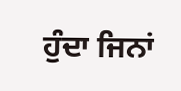ਹੁੰਦਾ ਜਿਨਾਂ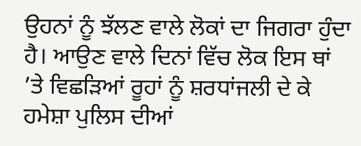ਉਹਨਾਂ ਨੂੰ ਝੱਲਣ ਵਾਲੇ ਲੋਕਾਂ ਦਾ ਜਿਗਰਾ ਹੁੰਦਾ ਹੈ। ਆਉਣ ਵਾਲੇ ਦਿਨਾਂ ਵਿੱਚ ਲੋਕ ਇਸ ਥਾਂ ’ਤੇ ਵਿਛੜਿਆਂ ਰੂਹਾਂ ਨੂੰ ਸ਼ਰਧਾਂਜਲੀ ਦੇ ਕੇ ਹਮੇਸ਼ਾ ਪੁਲਿਸ ਦੀਆਂ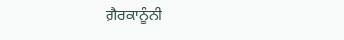ਗ਼ੈਰਕਾਨੂੰਨੀ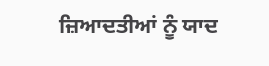ਜ਼ਿਆਦਤੀਆਂ ਨੂੰ ਯਾਦ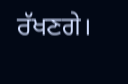ਰੱਖਣਗੇ।